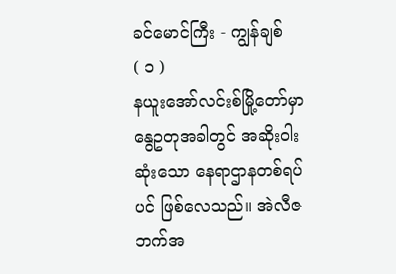ခင်မောင်ကြီး - ကျွန်ချစ်
( ၁ )
နယူးအော်လင်းစ်မြို့တော်မှာ နွေဥတုအခါတွင် အဆိုးဝါးဆုံးသော နေရာဌာနတစ်ရပ်ပင် ဖြစ်လေသည်။ အဲလီဇဘက်အ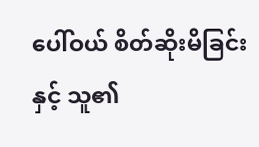ပေါ်ဝယ် စိတ်ဆိုးမိခြင်း နှင့် သူ၏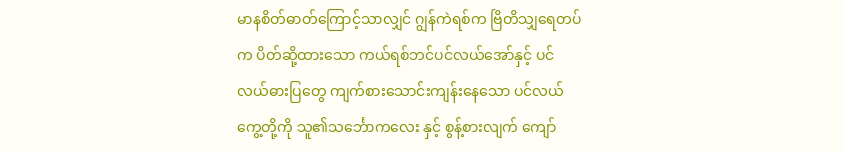မာနစိတ်ဓာတ်ကြောင့်သာလျှင် ဂျွန်ကဲရစ်က ဗြိတိသျှရေတပ်က ပိတ်ဆို့ထားသော ကယ်ရစ်ဘင်ပင်လယ်အော်နှင့် ပင်လယ်ဓားပြတွေ ကျက်စားသောင်းကျန်းနေသော ပင်လယ်ကွေ့တို့ကို သူ၏သင်္ဘောကလေး နှင့် စွန့်စားလျက် ကျော်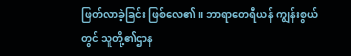ဖြတ်လာခဲ့ခြင်း ဖြစ်လေ၏။ ဘာရာတေရီယန် ကျွန်းစွယ်တွင် သူတို့၏ဌာန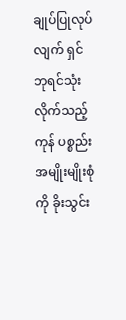ချုပ်ပြုလုပ်လျက် ရှင်ဘုရင်သုံးလိုက်သည့် ကုန် ပစ္စည်းအမျိုးမျိုးစုံကို ခိုးသွင်း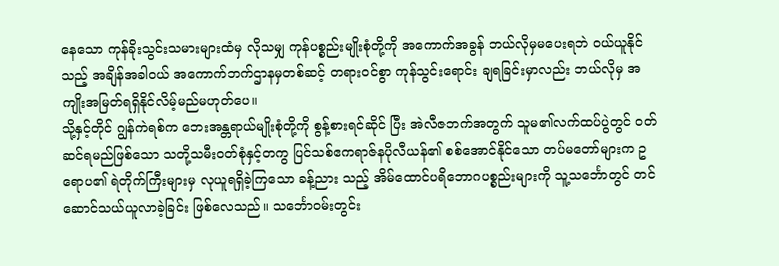နေသော ကုန်ခိုးသွင်းသမားများထံမှ လိုသမျှ ကုန်ပစ္စည်းမျိုးစုံတို့ကို အကောက်အခွန် ဘယ်လိုမှမပေးရဘဲ ဝယ်ယူနိုင်သည့် အချိန်အခါဝယ် အကောက်ဘက်ဌာနမှတစ်ဆင့် တရားဝင်စွာ ကုန်သွင်းရောင်း ချရခြင်းမှာလည်း ဘယ်လိုမှ အကျိုးအမြတ်ရရှိနိုင်လိမ့်မည်မဟုတ်ပေ။
သို့နှင့်တိုင် ဂျွန်ကဲရစ်က ဘေးအန္တရာယ်မျိုးစုံတို့ကို စွန့်စားရင်ဆိုင် ပြီး အဲလီဇဘက်အတွက် သူမ၏လက်ထပ်ပွဲတွင် ဝတ်ဆင်ရမည်ဖြစ်သော သတို့သမီးဝတ်စုံနှင့်တကွ ပြင်သစ်ဧကရာဇ်နပိုလီယန်၏ စစ်အောင်နိုင်သော တပ်မတော်များက ဥရောပ၏ ရဲတိုက်ကြီးများမှ လုယူရရှိခဲ့ကြသော ခန့်ညား သည့် အိမ်ထောင်ပရိဘောဂပစ္စည်းများကို သူ့သင်္ဘောတွင် တင်ဆောင်သယ်ယူလာခဲ့ခြင်း ဖြစ်လေသည်။ သင်္ဘောဝမ်းတွင်း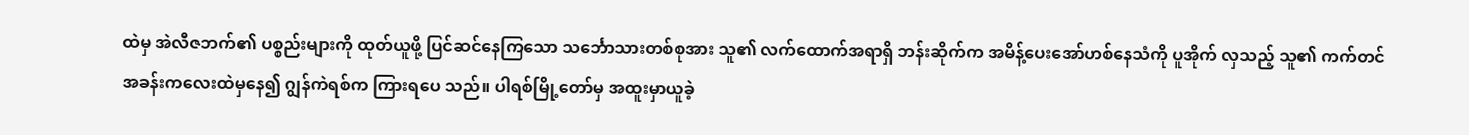ထဲမှ အဲလီဇဘက်၏ ပစ္စည်းများကို ထုတ်ယူဖို့ ပြင်ဆင်နေကြသော သင်္ဘောသားတစ်စုအား သူ၏ လက်ထောက်အရာရှိ ဘန်းဆိုက်က အမိန့်ပေးအော်ဟစ်နေသံကို ပူအိုက် လှသည့် သူ၏ ကက်တင်အခန်းကလေးထဲမှနေ၍ ဂျွန်ကဲရစ်က ကြားရပေ သည်။ ပါရစ်မြို့တော်မှ အထူးမှာယူခဲ့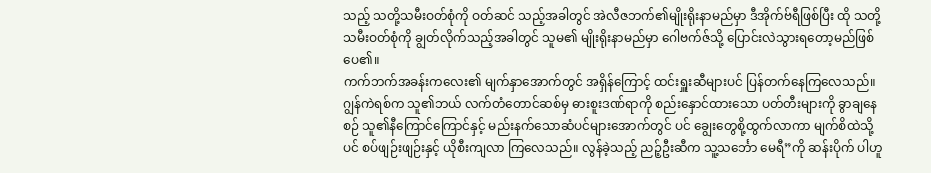သည့် သတို့သမီးဝတ်စုံကို ဝတ်ဆင် သည့်အခါတွင် အဲလီဇဘက်၏မျိုးရိုးနာမည်မှာ ဒီအိုက်ဗ်ရီဖြစ်ပြီး ထို သတို့သမီးဝတ်စုံကို ချွတ်လိုက်သည့်အခါတွင် သူမ၏ မျိုးရိုးနာမည်မှာ ဂေါဗက်ဇ်သို့ ပြောင်းလဲသွားရတော့မည်ဖြစ်ပေ၏။
ကက်ဘက်အခန်းကလေး၏ မျက်နှာအောက်တွင် အရှိန်ကြောင့် ထင်းရှူးဆီများပင် ပြန်တက်နေကြလေသည်။ ဂျွန်ကဲရစ်က သူ၏ဘယ် လက်တံတောင်ဆစ်မှ ဓားစူးဒဏ်ရာကို စည်းနှောင်ထားသော ပတ်တီးများကို ခွာချနေစဉ် သူ၏နီကြောင်ကြောင်နှင့် မည်းနက်သောဆံပင်များအောက်တွင် ပင် ချွေးတွေစို့ထွက်လာကာ မျက်စိထဲသို့ပင် စပ်ဖျဉ်းဖျဉ်းနှင့် ယိုစီးကျလာ ကြလေသည်။ လွန်ခဲ့သည့် ညဉ့်ဦးဆီက သူ့သင်္ဘော မေရီ”ကို ဆန်းပိုက် ပါဟူ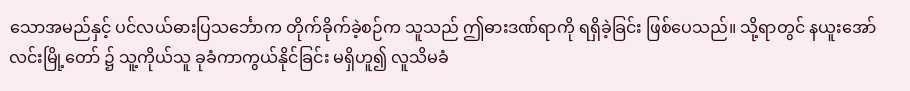သောအမည်နှင့် ပင်လယ်ဓားပြသင်္ဘောက တိုက်ခိုက်ခဲ့စဉ်က သူသည် ဤဓားဒဏ်ရာကို ရရှိခဲ့ခြင်း ဖြစ်ပေသည်။ သို့ရာတွင် နယူးအော်လင်းမြို့တော် ၌ သူ့ကိုယ်သူ ခုခံကာကွယ်နိုင်ခြင်း မရှိဟူ၍ လူသိမခံ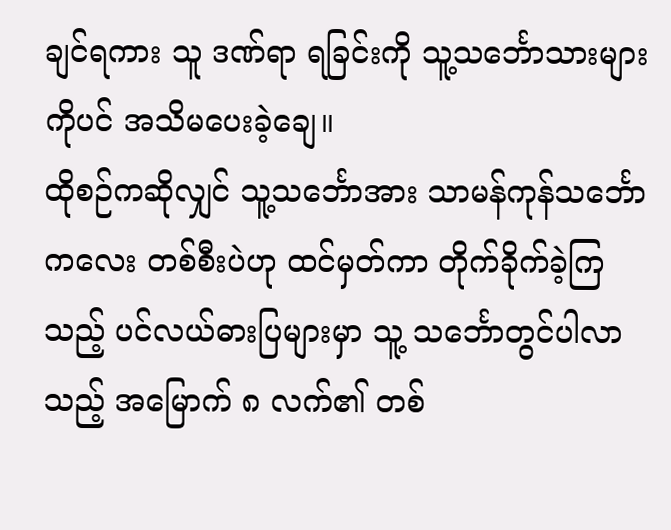ချင်ရကား သူ ဒဏ်ရာ ရခြင်းကို သူ့သင်္ဘောသားများကိုပင် အသိမပေးခဲ့ချေ။
ထိုစဉ်ကဆိုလျှင် သူ့သင်္ဘောအား သာမန်ကုန်သင်္ဘောကလေး တစ်စီးပဲဟု ထင်မှတ်ကာ တိုက်ခိုက်ခဲ့ကြသည့် ပင်လယ်ဓားပြများမှာ သူ့ သင်္ဘောတွင်ပါလာသည့် အမြောက် ၈ လက်၏ တစ်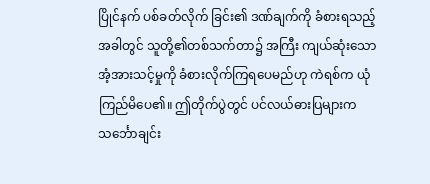ပြိုင်နက် ပစ်ခတ်လိုက် ခြင်း၏ ဒဏ်ချက်ကို ခံစားရသည့်အခါတွင် သူတို့၏တစ်သက်တာ၌ အကြီး ကျယ်ဆုံးသော အံ့အားသင့်မှုကို ခံစားလိုက်ကြရပေမည်ဟု ကဲရစ်က ယုံကြည်မိပေ၏။ ဤတိုက်ပွဲတွင် ပင်လယ်ဓားပြများက သင်္ဘောချင်း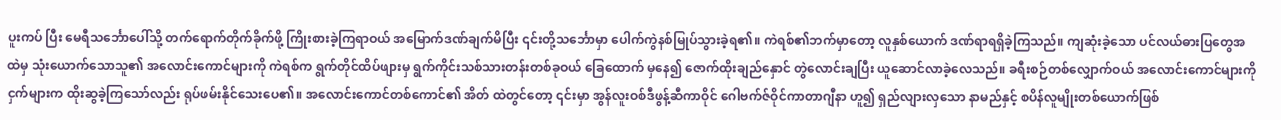ပူးကပ် ပြီး မေရီသင်္ဘောပေါ်သို့ တက်ရောက်တိုက်ခိုက်ဖို့ ကြိုးစားခဲ့ကြရာဝယ် အမြောက်ဒဏ်ချက်မိပြီး ၎င်းတို့သင်္ဘောမှာ ပေါက်ကွဲနစ်မြုပ်သွားခဲ့ရ၏။ ကဲရစ်၏ဘက်မှာတော့ လူနှစ်ယောက် ဒဏ်ရာရရှိခဲ့ကြသည်။ ကျဆုံးခဲ့သော ပင်လယ်ဓားပြတွေအထဲမှ သုံးယောက်သောသူ၏ အလောင်းကောင်များကို ကဲရစ်က ရွက်တိုင်ထိပ်ဖျားမှ ရွက်ကိုင်းသစ်သားတန်းတစ်ခုဝယ် ခြေထောက် မှနေ၍ ဇောက်ထိုးချည်နှောင် တွဲလောင်းချပြီး ယူဆောင်လာခဲ့လေသည်။ ခရီးစဉ်တစ်လျှောက်ဝယ် အလောင်းကောင်များကို ငှက်များက ထိုးဆွခဲ့ကြသော်လည်း ရုပ်ဖမ်းနိုင်သေးပေ၏။ အလောင်းကောင်တစ်ကောင်၏ အိတ် ထဲတွင်တော့ ၎င်းမှာ အွန်လူးဝစ်ဒီဖွန့်ဆီကာဝိုင် ဂေါဗက်ဇ်ဝိုင်ကာတာဂျီနာ ဟူ၍ ရှည်လျားလှသော နာမည်နှင့် စပိန်လူမျိုးတစ်ယောက်ဖြစ်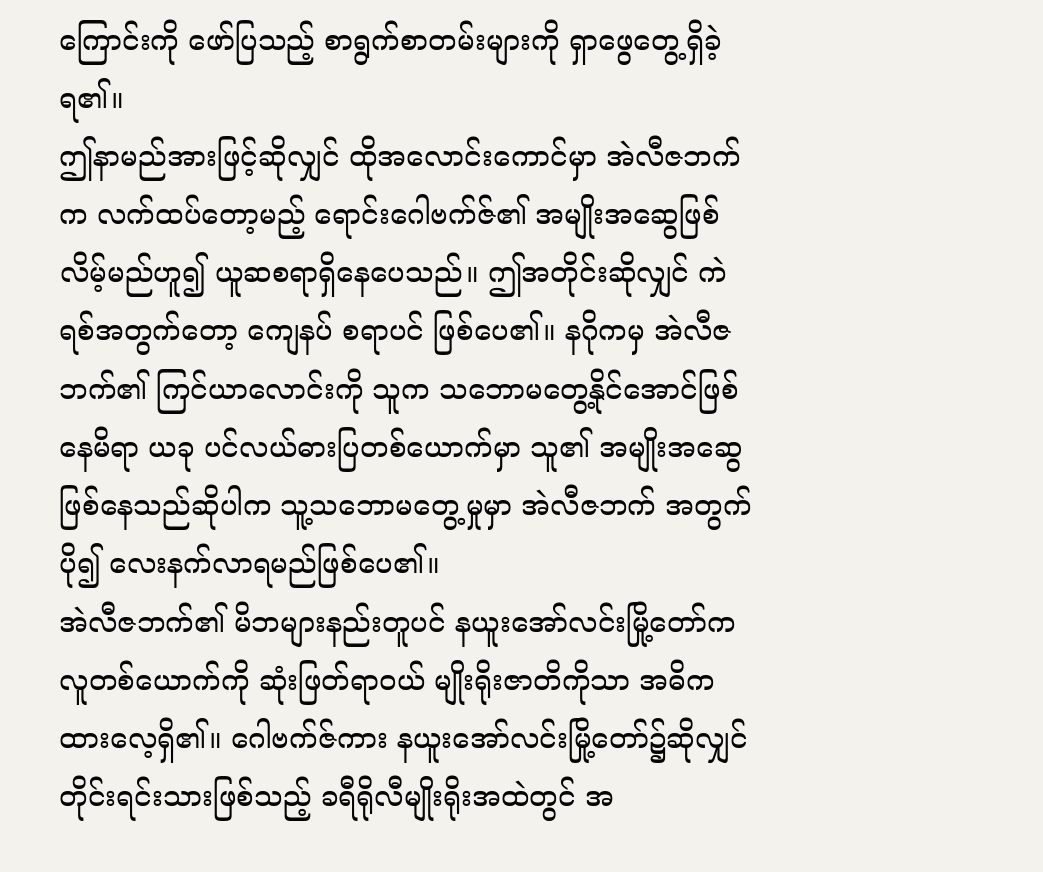ကြောင်းကို ဖော်ပြသည့် စာရွက်စာတမ်းများကို ရှာဖွေတွေ့ရှိခဲ့ရ၏။
ဤနာမည်အားဖြင့်ဆိုလျှင် ထိုအလောင်းကောင်မှာ အဲလီဇဘက် က လက်ထပ်တော့မည့် ရောင်းဂေါဗက်ဇ်၏ အမျိုးအဆွေဖြစ်လိမ့်မည်ဟူ၍ ယူဆစရာရှိနေပေသည်။ ဤအတိုင်းဆိုလျှင် ကဲရစ်အတွက်တော့ ကျေနပ် စရာပင် ဖြစ်ပေ၏။ နဂိုကမှ အဲလီဇဘက်၏ ကြင်ယာလောင်းကို သူက သဘောမတွေ့နိုင်အောင်ဖြစ်နေမိရာ ယခု ပင်လယ်ဓားပြတစ်ယောက်မှာ သူ၏ အမျိုးအဆွေဖြစ်နေသည်ဆိုပါက သူ့သဘောမတွေ့မှုမှာ အဲလီဇဘက် အတွက် ပို၍ လေးနက်လာရမည်ဖြစ်ပေ၏။
အဲလီဇဘက်၏ မိဘများနည်းတူပင် နယူးအော်လင်းမြို့တော်က လူတစ်ယောက်ကို ဆုံးဖြတ်ရာဝယ် မျိုးရိုးဇာတိကိုသာ အဓိကထားလေ့ရှိ၏။ ဂေါဗက်ဇ်ကား နယူးအော်လင်းမြို့တော်၌ဆိုလျှင် တိုင်းရင်းသားဖြစ်သည့် ခရီရိုလီမျိုးရိုးအထဲတွင် အ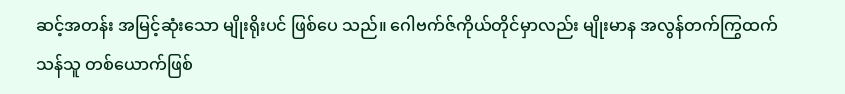ဆင့်အတန်း အမြင့်ဆုံးသော မျိုးရိုးပင် ဖြစ်ပေ သည်။ ဂေါဗက်ဇ်ကိုယ်တိုင်မှာလည်း မျိုးမာန အလွန်တက်ကြွထက်သန်သူ တစ်ယောက်ဖြစ်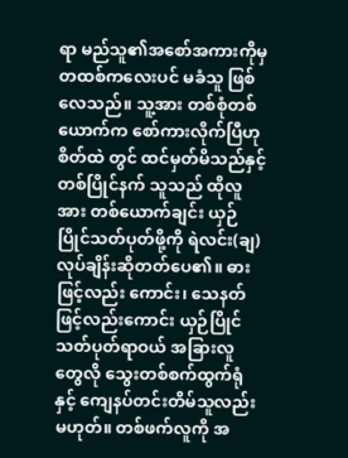ရာ မည်သူ၏အစော်အကားကိုမှ တထစ်ကလေးပင် မခံသူ ဖြစ်လေသည်။ သူ့အား တစ်စုံတစ်ယောက်က စော်ကားလိုက်ပြီဟု စိတ်ထဲ တွင် ထင်မှတ်မိသည်နှင့်တစ်ပြိုင်နက် သူသည် ထိုလူအား တစ်ယောက်ချင်း ယှဉ်ပြိုင်သတ်ပုတ်ဖို့ကို ရဲလင်း(ချ)လုပ်ချိန်းဆိုတတ်ပေ၏။ ဓားဖြင့်လည်း ကောင်း၊ သေနတ်ဖြင့်လည်းကောင်း ယှဉ်ပြိုင်သတ်ပုတ်ရာဝယ် အခြားလူ တွေလို သွေးတစ်စက်ထွက်ရုံနှင့် ကျေနပ်တင်းတိမ်သူလည်းမဟုတ်။ တစ်ဖက်လူကို အ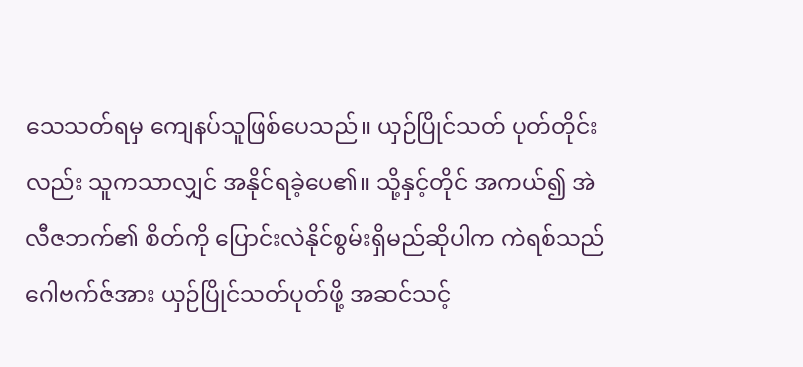သေသတ်ရမှ ကျေနပ်သူဖြစ်ပေသည်။ ယှဉ်ပြိုင်သတ် ပုတ်တိုင်းလည်း သူကသာလျှင် အနိုင်ရခဲ့ပေ၏။ သို့နှင့်တိုင် အကယ်၍ အဲလီဇဘက်၏ စိတ်ကို ပြောင်းလဲနိုင်စွမ်းရှိမည်ဆိုပါက ကဲရစ်သည်ဂေါဗက်ဇ်အား ယှဉ်ပြိုင်သတ်ပုတ်ဖို့ အဆင်သင့်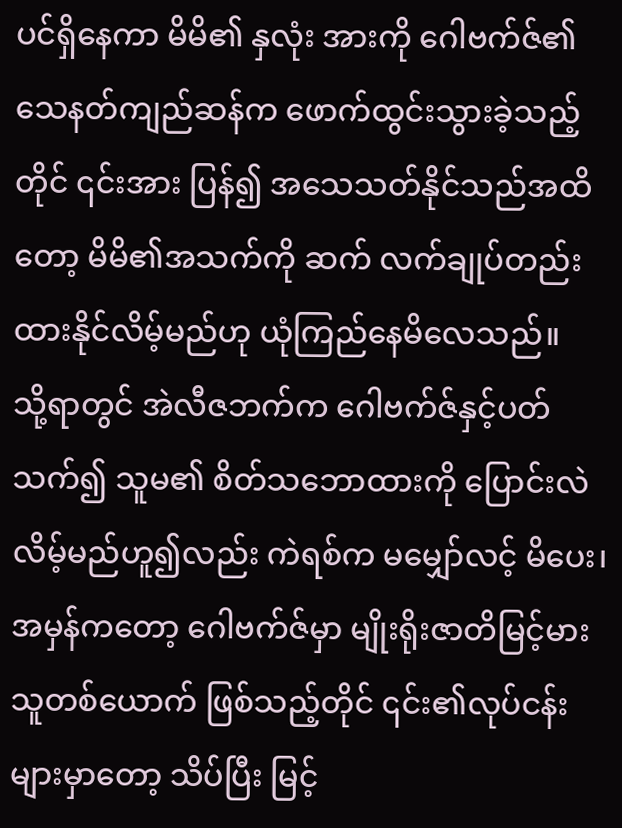ပင်ရှိနေကာ မိမိ၏ နှလုံး အားကို ဂေါဗက်ဇ်၏ သေနတ်ကျည်ဆန်က ဖောက်ထွင်းသွားခဲ့သည့်တိုင် ၎င်းအား ပြန်၍ အသေသတ်နိုင်သည်အထိတော့ မိမိ၏အသက်ကို ဆက် လက်ချုပ်တည်းထားနိုင်လိမ့်မည်ဟု ယုံကြည်နေမိလေသည်။
သို့ရာတွင် အဲလီဇဘက်က ဂေါဗက်ဇ်နှင့်ပတ်သက်၍ သူမ၏ စိတ်သဘောထားကို ပြောင်းလဲလိမ့်မည်ဟူ၍လည်း ကဲရစ်က မမျှော်လင့် မိပေး၊ အမှန်ကတော့ ဂေါဗက်ဇ်မှာ မျိုးရိုးဇာတိမြင့်မားသူတစ်ယောက် ဖြစ်သည့်တိုင် ၎င်း၏လုပ်ငန်းများမှာတော့ သိပ်ပြီး မြင့်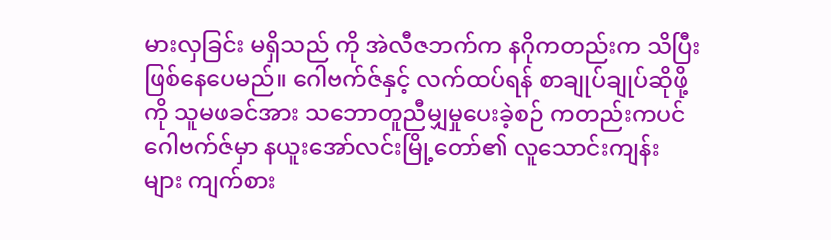မားလှခြင်း မရှိသည် ကို အဲလီဇဘက်က နဂိုကတည်းက သိပြီးဖြစ်နေပေမည်။ ဂေါဗက်ဇ်နှင့် လက်ထပ်ရန် စာချုပ်ချုပ်ဆိုဖို့ကို သူမဖခင်အား သဘောတူညီမျှမှုပေးခဲ့စဉ် ကတည်းကပင် ဂေါဗက်ဇ်မှာ နယူးအော်လင်းမြို့တော်၏ လူသောင်းကျန်း များ ကျက်စား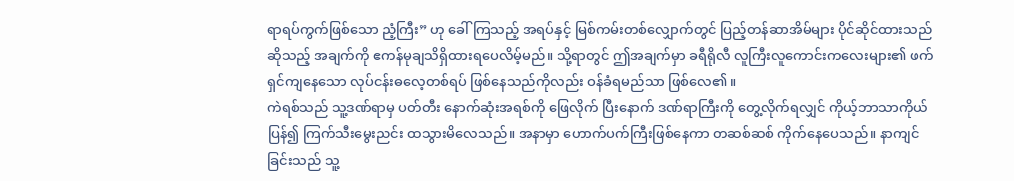ရာရပ်ကွက်ဖြစ်သော ညံ့ကြီး” ဟု ခေါ်ကြသည့် အရပ်နှင့် မြစ်ကမ်းတစ်လျှောက်တွင် ပြည့်တန်ဆာအိမ်များ ပိုင်ဆိုင်ထားသည်ဆိုသည့် အချက်ကို ဧကန်မုချသိရှိထားရပေလိမ့်မည်။ သို့ရာတွင် ဤအချက်မှာ ခရီရိုလီ လူကြီးလူကောင်းကလေးများ၏ ဖက်ရှင်ကျနေသော လုပ်ငန်းဓလေ့တစ်ရပ် ဖြစ်နေသည်ကိုလည်း ဝန်ခံရမည်သာ ဖြစ်လေ၏။
ကဲရစ်သည် သူ့ဒဏ်ရာမှ ပတ်တီး နောက်ဆုံးအရစ်ကို ဖြေလိုက် ပြီးနောက် ဒဏ်ရာကြီးကို တွေ့လိုက်ရလျှင် ကိုယ့်ဘာသာကိုယ် ပြန်၍ ကြက်သီးမွေးညင်း ထသွားမိလေသည်။ အနာမှာ ဟောက်ပက်ကြီးဖြစ်နေကာ တဆစ်ဆစ် ကိုက်နေပေသည်။ နာကျင်ခြင်းသည် သူ့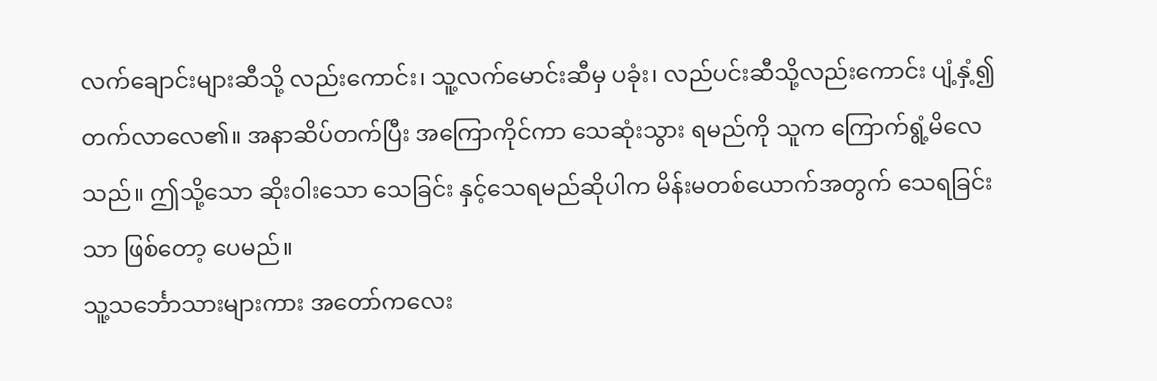လက်ချောင်းများဆီသို့ လည်းကောင်း၊ သူ့လက်မောင်းဆီမှ ပခုံး၊ လည်ပင်းဆီသို့လည်းကောင်း ပျံ့နှံ့၍ တက်လာလေ၏။ အနာဆိပ်တက်ပြီး အကြောကိုင်ကာ သေဆုံးသွား ရမည်ကို သူက ကြောက်ရွံ့မိလေသည်။ ဤသို့သော ဆိုးဝါးသော သေခြင်း နှင့်သေရမည်ဆိုပါက မိန်းမတစ်ယောက်အတွက် သေရခြင်းသာ ဖြစ်တော့ ပေမည်။
သူ့သင်္ဘောသားများကား အတော်ကလေး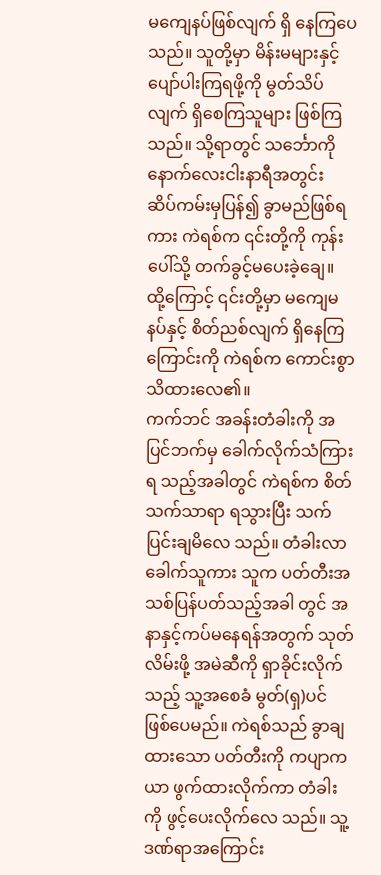မကျေနပ်ဖြစ်လျက် ရှိ နေကြပေသည်။ သူတို့မှာ မိန်းမများနှင့် ပျော်ပါးကြရဖို့ကို မွတ်သိပ်လျက် ရှိစေကြသူများ ဖြစ်ကြသည်။ သို့ရာတွင် သင်္ဘောကို နောက်လေးငါးနာရီအတွင်း ဆိပ်ကမ်းမှပြန်၍ ခွာမည်ဖြစ်ရကား ကဲရစ်က ၎င်းတို့ကို ကုန်းပေါ်သို့ တက်ခွင့်မပေးခဲ့ချေ။ ထို့ကြောင့် ၎င်းတို့မှာ မကျေမနပ်နှင့် စိတ်ညစ်လျက် ရှိနေကြကြောင်းကို ကဲရစ်က ကောင်းစွာသိထားလေ၏။
ကက်ဘင် အခန်းတံခါးကို အပြင်ဘက်မှ ခေါက်လိုက်သံကြားရ သည့်အခါတွင် ကဲရစ်က စိတ်သက်သာရာ ရသွားပြီး သက်ပြင်းချမိလေ သည်။ တံခါးလာခေါက်သူကား သူက ပတ်တီးအသစ်ပြန်ပတ်သည့်အခါ တွင် အနာနှင့်ကပ်မနေရန်အတွက် သုတ်လိမ်းဖို့ အမဲဆီကို ရှာခိုင်းလိုက် သည့် သူ့အစေခံ မွတ်(ရှ)ပင် ဖြစ်ပေမည်။ ကဲရစ်သည် ခွာချထားသော ပတ်တီးကို ကပျာကယာ ဖွက်ထားလိုက်ကာ တံခါးကို ဖွင့်ပေးလိုက်လေ သည်။ သူ့ဒဏ်ရာအကြောင်း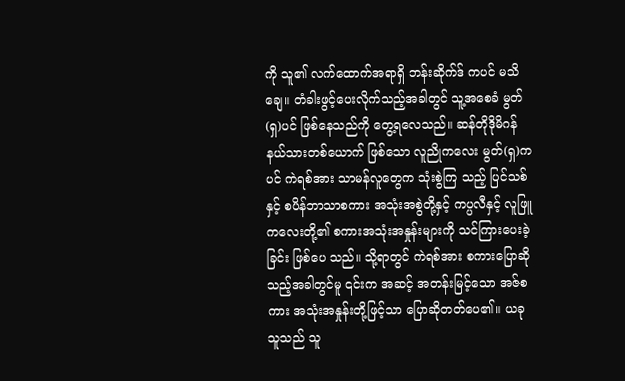ကို သူ၏ လက်ထောက်အရာရှိ ဘန်းဆိုက်ဒ် ကပင် မသိချေ။ တံခါးဖွင့်ပေးလိုက်သည့်အခါတွင် သူ့အစေခံ မွတ်(ရှ)ပင် ဖြစ်နေသည်ကို တွေ့ရလေသည်။ ဆန်တိုဒိုမိဂန်နယ်သားတစ်ယောက် ဖြစ်သော လူညိုကလေး မွတ်(ရှ)ကပင် ကဲရစ်အား သာမန်လူတွေက သုံးစွဲကြ သည့် ပြင်သစ်နှင့် စပိန်ဘာသာစကား အသုံးအစွဲတို့နှင့် ကပ္ပလီနှင့် လူဖြူကလေးတို့၏ စကားအသုံးအနှုန်းများကို သင်ကြားပေးခဲ့ခြင်း ဖြစ်ပေ သည်။ သို့ရာတွင် ကဲရစ်အား စကားပြောဆိုသည့်အခါတွင်မူ ၎င်းက အဆင့် အတန်းမြင့်သော အဇ်စကား အသုံးအနှုန်းတို့ဖြင့်သာ ပြောဆိုတတ်ပေ၏။ ယခု သူသည် သူ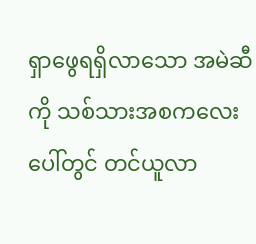ရှာဖွေရရှိလာသော အမဲဆီကို သစ်သားအစကလေး ပေါ်တွင် တင်ယူလာ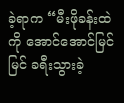ခဲ့ရာက “မီးဖိုခန်းထဲကို အောင်အောင်မြင်မြင် ခရီးသွားခဲ့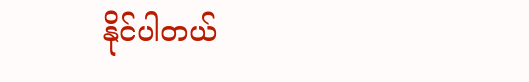နိုင်ပါတယ်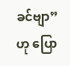ခင်ဗျာ” ဟု ပြော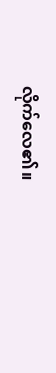လိုက်လေ၏။